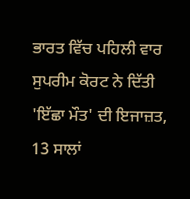ਭਾਰਤ ਵਿੱਚ ਪਹਿਲੀ ਵਾਰ ਸੁਪਰੀਮ ਕੋਰਟ ਨੇ ਦਿੱਤੀ 'ਇੱਛਾ ਮੌਤ' ਦੀ ਇਜਾਜ਼ਤ, 13 ਸਾਲਾਂ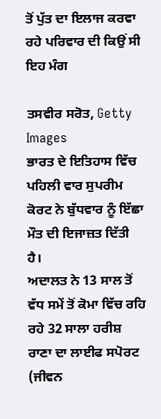ਤੋਂ ਪੁੱਤ ਦਾ ਇਲਾਜ ਕਰਵਾ ਰਹੇ ਪਰਿਵਾਰ ਦੀ ਕਿਉਂ ਸੀ ਇਹ ਮੰਗ

ਤਸਵੀਰ ਸਰੋਤ, Getty Images
ਭਾਰਤ ਦੇ ਇਤਿਹਾਸ ਵਿੱਚ ਪਹਿਲੀ ਵਾਰ ਸੁਪਰੀਮ ਕੋਰਟ ਨੇ ਬੁੱਧਵਾਰ ਨੂੰ ਇੱਛਾ ਮੌਤ ਦੀ ਇਜਾਜ਼ਤ ਦਿੱਤੀ ਹੈ।
ਅਦਾਲਤ ਨੇ 13 ਸਾਲ ਤੋਂ ਵੱਧ ਸਮੇਂ ਤੋਂ ਕੋਮਾ ਵਿੱਚ ਰਹਿ ਰਹੇ 32 ਸਾਲਾ ਹਰੀਸ਼ ਰਾਣਾ ਦਾ ਲਾਈਫ ਸਪੋਰਟ (ਜੀਵਨ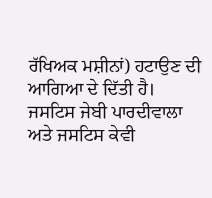ਰੱਖਿਅਕ ਮਸ਼ੀਨਾਂ) ਹਟਾਉਣ ਦੀ ਆਗਿਆ ਦੇ ਦਿੱਤੀ ਹੈ।
ਜਸਟਿਸ ਜੇਬੀ ਪਾਰਦੀਵਾਲਾ ਅਤੇ ਜਸਟਿਸ ਕੇਵੀ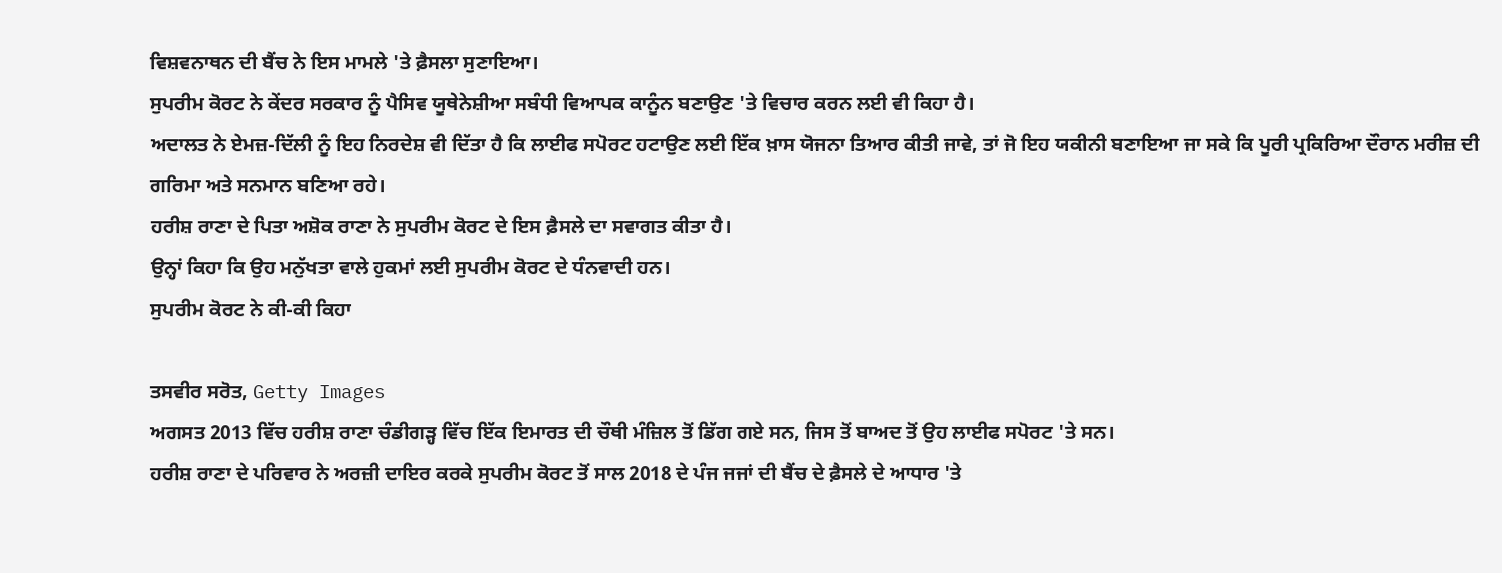ਵਿਸ਼ਵਨਾਥਨ ਦੀ ਬੈਂਚ ਨੇ ਇਸ ਮਾਮਲੇ 'ਤੇ ਫ਼ੈਸਲਾ ਸੁਣਾਇਆ।
ਸੁਪਰੀਮ ਕੋਰਟ ਨੇ ਕੇਂਦਰ ਸਰਕਾਰ ਨੂੰ ਪੈਸਿਵ ਯੂਥੇਨੇਸ਼ੀਆ ਸਬੰਧੀ ਵਿਆਪਕ ਕਾਨੂੰਨ ਬਣਾਉਣ 'ਤੇ ਵਿਚਾਰ ਕਰਨ ਲਈ ਵੀ ਕਿਹਾ ਹੈ।
ਅਦਾਲਤ ਨੇ ਏਮਜ਼-ਦਿੱਲੀ ਨੂੰ ਇਹ ਨਿਰਦੇਸ਼ ਵੀ ਦਿੱਤਾ ਹੈ ਕਿ ਲਾਈਫ ਸਪੋਰਟ ਹਟਾਉਣ ਲਈ ਇੱਕ ਖ਼ਾਸ ਯੋਜਨਾ ਤਿਆਰ ਕੀਤੀ ਜਾਵੇ, ਤਾਂ ਜੋ ਇਹ ਯਕੀਨੀ ਬਣਾਇਆ ਜਾ ਸਕੇ ਕਿ ਪੂਰੀ ਪ੍ਰਕਿਰਿਆ ਦੌਰਾਨ ਮਰੀਜ਼ ਦੀ ਗਰਿਮਾ ਅਤੇ ਸਨਮਾਨ ਬਣਿਆ ਰਹੇ।
ਹਰੀਸ਼ ਰਾਣਾ ਦੇ ਪਿਤਾ ਅਸ਼ੋਕ ਰਾਣਾ ਨੇ ਸੁਪਰੀਮ ਕੋਰਟ ਦੇ ਇਸ ਫ਼ੈਸਲੇ ਦਾ ਸਵਾਗਤ ਕੀਤਾ ਹੈ।
ਉਨ੍ਹਾਂ ਕਿਹਾ ਕਿ ਉਹ ਮਨੁੱਖਤਾ ਵਾਲੇ ਹੁਕਮਾਂ ਲਈ ਸੁਪਰੀਮ ਕੋਰਟ ਦੇ ਧੰਨਵਾਦੀ ਹਨ।
ਸੁਪਰੀਮ ਕੋਰਟ ਨੇ ਕੀ-ਕੀ ਕਿਹਾ

ਤਸਵੀਰ ਸਰੋਤ, Getty Images
ਅਗਸਤ 2013 ਵਿੱਚ ਹਰੀਸ਼ ਰਾਣਾ ਚੰਡੀਗੜ੍ਹ ਵਿੱਚ ਇੱਕ ਇਮਾਰਤ ਦੀ ਚੌਥੀ ਮੰਜ਼ਿਲ ਤੋਂ ਡਿੱਗ ਗਏ ਸਨ, ਜਿਸ ਤੋਂ ਬਾਅਦ ਤੋਂ ਉਹ ਲਾਈਫ ਸਪੋਰਟ 'ਤੇ ਸਨ।
ਹਰੀਸ਼ ਰਾਣਾ ਦੇ ਪਰਿਵਾਰ ਨੇ ਅਰਜ਼ੀ ਦਾਇਰ ਕਰਕੇ ਸੁਪਰੀਮ ਕੋਰਟ ਤੋਂ ਸਾਲ 2018 ਦੇ ਪੰਜ ਜਜਾਂ ਦੀ ਬੈਂਚ ਦੇ ਫ਼ੈਸਲੇ ਦੇ ਆਧਾਰ 'ਤੇ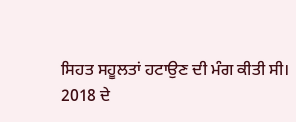ਸਿਹਤ ਸਹੂਲਤਾਂ ਹਟਾਉਣ ਦੀ ਮੰਗ ਕੀਤੀ ਸੀ।
2018 ਦੇ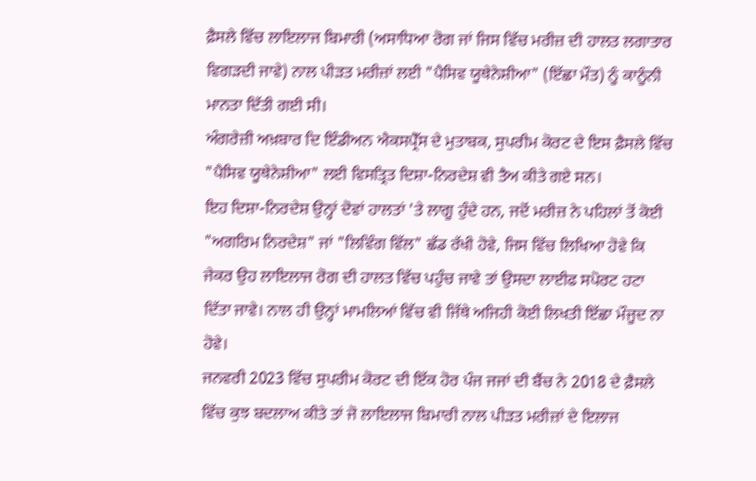ਫ਼ੈਸਲੇ ਵਿੱਚ ਲਾਇਲਾਜ ਬਿਮਾਰੀ (ਅਸਾਧਿਆ ਰੋਗ ਜਾਂ ਜਿਸ ਵਿੱਚ ਮਰੀਜ਼ ਦੀ ਹਾਲਤ ਲਗਾਤਾਰ ਵਿਗੜਦੀ ਜਾਵੇ) ਨਾਲ ਪੀੜਤ ਮਰੀਜ਼ਾਂ ਲਈ "ਪੈਸਿਵ ਯੂਥੇਨੇਸ਼ੀਆ" (ਇੱਛਾ ਮੌਤ) ਨੂੰ ਕਾਨੂੰਨੀ ਮਾਨਤਾ ਦਿੱਤੀ ਗਈ ਸੀ।
ਅੰਗਰੇਜ਼ੀ ਅਖ਼ਬਾਰ ਦਿ ਇੰਡੀਅਨ ਐਕਸਪ੍ਰੈੱਸ ਦੇ ਮੁਤਾਬਕ, ਸੁਪਰੀਮ ਕੋਰਟ ਦੇ ਇਸ ਫ਼ੈਸਲੇ ਵਿੱਚ "ਪੈਸਿਵ ਯੂਥੇਨੇਸ਼ੀਆ" ਲਈ ਵਿਸਤ੍ਰਿਤ ਦਿਸ਼ਾ-ਨਿਰਦੇਸ਼ ਵੀ ਤੈਅ ਕੀਤੇ ਗਏ ਸਨ।
ਇਹ ਦਿਸ਼ਾ-ਨਿਰਦੇਸ਼ ਉਨ੍ਹਾਂ ਦੋਵਾਂ ਹਾਲਤਾਂ 'ਤੇ ਲਾਗੂ ਹੁੰਦੇ ਹਨ, ਜਦੋਂ ਮਰੀਜ਼ ਨੇ ਪਹਿਲਾਂ ਤੋਂ ਕੋਈ "ਅਗਰਿਮ ਨਿਰਦੇਸ਼" ਜਾਂ "ਲਿਵਿੰਗ ਵਿੱਲ" ਛੱਡ ਰੱਖੀ ਹੋਵੇ, ਜਿਸ ਵਿੱਚ ਲਿਖਿਆ ਹੋਵੇ ਕਿ ਜੇਕਰ ਉਹ ਲਾਇਲਾਜ ਰੋਗ ਦੀ ਹਾਲਤ ਵਿੱਚ ਪਹੁੰਚ ਜਾਵੇ ਤਾਂ ਉਸਦਾ ਲਾਈਫ ਸਪੋਰਟ ਹਟਾ ਦਿੱਤਾ ਜਾਵੇ। ਨਾਲ ਹੀ ਉਨ੍ਹਾਂ ਮਾਮਲਿਆਂ ਵਿੱਚ ਵੀ ਜਿੱਥੇ ਅਜਿਹੀ ਕੋਈ ਲਿਖਤੀ ਇੱਛਾ ਮੌਜੂਦ ਨਾ ਹੋਵੇ।
ਜਨਵਰੀ 2023 ਵਿੱਚ ਸੁਪਰੀਮ ਕੋਰਟ ਦੀ ਇੱਕ ਹੋਰ ਪੰਜ ਜਜਾਂ ਦੀ ਬੈਂਚ ਨੇ 2018 ਦੇ ਫ਼ੈਸਲੇ ਵਿੱਚ ਕੁਝ ਬਦਲਾਅ ਕੀਤੇ ਤਾਂ ਜੋ ਲਾਇਲਾਜ ਬਿਮਾਰੀ ਨਾਲ ਪੀੜਤ ਮਰੀਜ਼ਾਂ ਦੇ ਇਲਾਜ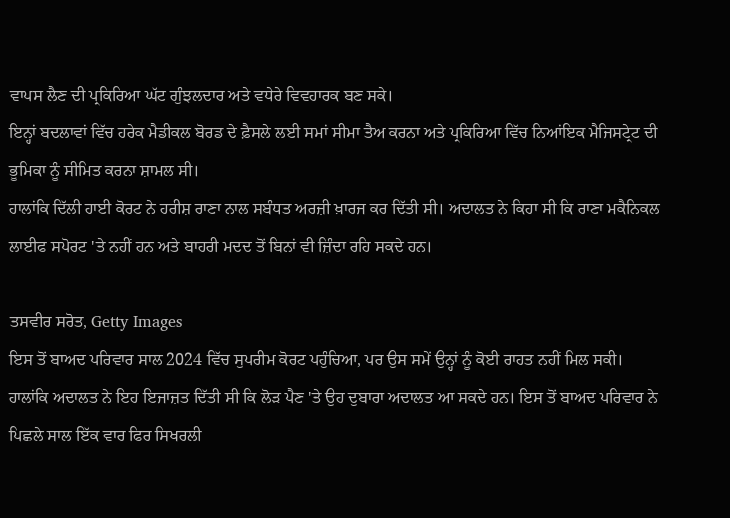ਵਾਪਸ ਲੈਣ ਦੀ ਪ੍ਰਕਿਰਿਆ ਘੱਟ ਗੁੰਝਲਦਾਰ ਅਤੇ ਵਧੇਰੇ ਵਿਵਹਾਰਕ ਬਣ ਸਕੇ।
ਇਨ੍ਹਾਂ ਬਦਲਾਵਾਂ ਵਿੱਚ ਹਰੇਕ ਮੈਡੀਕਲ ਬੋਰਡ ਦੇ ਫ਼ੈਸਲੇ ਲਈ ਸਮਾਂ ਸੀਮਾ ਤੈਅ ਕਰਨਾ ਅਤੇ ਪ੍ਰਕਿਰਿਆ ਵਿੱਚ ਨਿਆਂਇਕ ਮੈਜਿਸਟ੍ਰੇਟ ਦੀ ਭੂਮਿਕਾ ਨੂੰ ਸੀਮਿਤ ਕਰਨਾ ਸ਼ਾਮਲ ਸੀ।
ਹਾਲਾਂਕਿ ਦਿੱਲੀ ਹਾਈ ਕੋਰਟ ਨੇ ਹਰੀਸ਼ ਰਾਣਾ ਨਾਲ ਸਬੰਧਤ ਅਰਜ਼ੀ ਖ਼ਾਰਜ ਕਰ ਦਿੱਤੀ ਸੀ। ਅਦਾਲਤ ਨੇ ਕਿਹਾ ਸੀ ਕਿ ਰਾਣਾ ਮਕੈਨਿਕਲ ਲਾਈਫ ਸਪੋਰਟ 'ਤੇ ਨਹੀਂ ਹਨ ਅਤੇ ਬਾਹਰੀ ਮਦਦ ਤੋਂ ਬਿਨਾਂ ਵੀ ਜ਼ਿੰਦਾ ਰਹਿ ਸਕਦੇ ਹਨ।

ਤਸਵੀਰ ਸਰੋਤ, Getty Images
ਇਸ ਤੋਂ ਬਾਅਦ ਪਰਿਵਾਰ ਸਾਲ 2024 ਵਿੱਚ ਸੁਪਰੀਮ ਕੋਰਟ ਪਹੁੰਚਿਆ, ਪਰ ਉਸ ਸਮੇਂ ਉਨ੍ਹਾਂ ਨੂੰ ਕੋਈ ਰਾਹਤ ਨਹੀਂ ਮਿਲ ਸਕੀ। ਹਾਲਾਂਕਿ ਅਦਾਲਤ ਨੇ ਇਹ ਇਜਾਜ਼ਤ ਦਿੱਤੀ ਸੀ ਕਿ ਲੋੜ ਪੈਣ 'ਤੇ ਉਹ ਦੁਬਾਰਾ ਅਦਾਲਤ ਆ ਸਕਦੇ ਹਨ। ਇਸ ਤੋਂ ਬਾਅਦ ਪਰਿਵਾਰ ਨੇ ਪਿਛਲੇ ਸਾਲ ਇੱਕ ਵਾਰ ਫਿਰ ਸਿਖਰਲੀ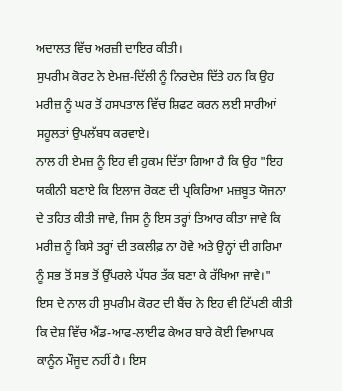ਅਦਾਲਤ ਵਿੱਚ ਅਰਜ਼ੀ ਦਾਇਰ ਕੀਤੀ।
ਸੁਪਰੀਮ ਕੋਰਟ ਨੇ ਏਮਜ਼-ਦਿੱਲੀ ਨੂੰ ਨਿਰਦੇਸ਼ ਦਿੱਤੇ ਹਨ ਕਿ ਉਹ ਮਰੀਜ਼ ਨੂੰ ਘਰ ਤੋਂ ਹਸਪਤਾਲ ਵਿੱਚ ਸ਼ਿਫਟ ਕਰਨ ਲਈ ਸਾਰੀਆਂ ਸਹੂਲਤਾਂ ਉਪਲੱਬਧ ਕਰਵਾਏ।
ਨਾਲ ਹੀ ਏਮਜ਼ ਨੂੰ ਇਹ ਵੀ ਹੁਕਮ ਦਿੱਤਾ ਗਿਆ ਹੈ ਕਿ ਉਹ "ਇਹ ਯਕੀਨੀ ਬਣਾਏ ਕਿ ਇਲਾਜ ਰੋਕਣ ਦੀ ਪ੍ਰਕਿਰਿਆ ਮਜ਼ਬੂਤ ਯੋਜਨਾ ਦੇ ਤਹਿਤ ਕੀਤੀ ਜਾਵੇ, ਜਿਸ ਨੂੰ ਇਸ ਤਰ੍ਹਾਂ ਤਿਆਰ ਕੀਤਾ ਜਾਵੇ ਕਿ ਮਰੀਜ਼ ਨੂੰ ਕਿਸੇ ਤਰ੍ਹਾਂ ਦੀ ਤਕਲੀਫ਼ ਨਾ ਹੋਵੇ ਅਤੇ ਉਨ੍ਹਾਂ ਦੀ ਗਰਿਮਾ ਨੂੰ ਸਭ ਤੋਂ ਸਭ ਤੋਂ ਉੱਪਰਲੇ ਪੱਧਰ ਤੱਕ ਬਣਾ ਕੇ ਰੱਖਿਆ ਜਾਵੇ।"
ਇਸ ਦੇ ਨਾਲ ਹੀ ਸੁਪਰੀਮ ਕੋਰਟ ਦੀ ਬੈਂਚ ਨੇ ਇਹ ਵੀ ਟਿੱਪਣੀ ਕੀਤੀ ਕਿ ਦੇਸ਼ ਵਿੱਚ ਐਂਡ-ਆਫ-ਲਾਈਫ ਕੇਅਰ ਬਾਰੇ ਕੋਈ ਵਿਆਪਕ ਕਾਨੂੰਨ ਮੌਜੂਦ ਨਹੀਂ ਹੈ। ਇਸ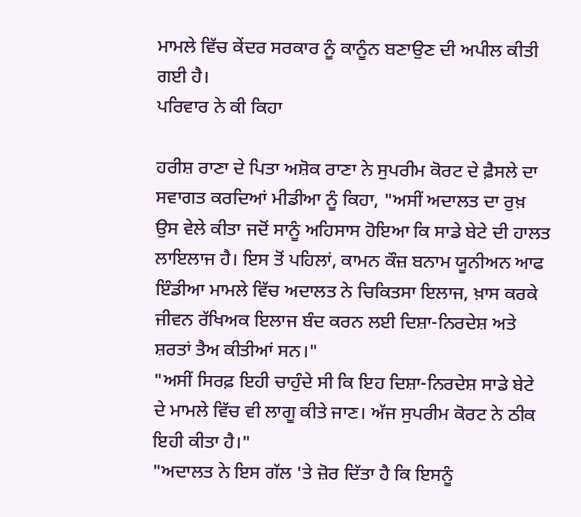ਮਾਮਲੇ ਵਿੱਚ ਕੇਂਦਰ ਸਰਕਾਰ ਨੂੰ ਕਾਨੂੰਨ ਬਣਾਉਣ ਦੀ ਅਪੀਲ ਕੀਤੀ ਗਈ ਹੈ।
ਪਰਿਵਾਰ ਨੇ ਕੀ ਕਿਹਾ

ਹਰੀਸ਼ ਰਾਣਾ ਦੇ ਪਿਤਾ ਅਸ਼ੋਕ ਰਾਣਾ ਨੇ ਸੁਪਰੀਮ ਕੋਰਟ ਦੇ ਫ਼ੈਸਲੇ ਦਾ ਸਵਾਗਤ ਕਰਦਿਆਂ ਮੀਡੀਆ ਨੂੰ ਕਿਹਾ, "ਅਸੀਂ ਅਦਾਲਤ ਦਾ ਰੁਖ਼ ਉਸ ਵੇਲੇ ਕੀਤਾ ਜਦੋਂ ਸਾਨੂੰ ਅਹਿਸਾਸ ਹੋਇਆ ਕਿ ਸਾਡੇ ਬੇਟੇ ਦੀ ਹਾਲਤ ਲਾਇਲਾਜ ਹੈ। ਇਸ ਤੋਂ ਪਹਿਲਾਂ, ਕਾਮਨ ਕੌਜ਼ ਬਨਾਮ ਯੂਨੀਅਨ ਆਫ ਇੰਡੀਆ ਮਾਮਲੇ ਵਿੱਚ ਅਦਾਲਤ ਨੇ ਚਿਕਿਤਸਾ ਇਲਾਜ, ਖ਼ਾਸ ਕਰਕੇ ਜੀਵਨ ਰੱਖਿਅਕ ਇਲਾਜ ਬੰਦ ਕਰਨ ਲਈ ਦਿਸ਼ਾ-ਨਿਰਦੇਸ਼ ਅਤੇ ਸ਼ਰਤਾਂ ਤੈਅ ਕੀਤੀਆਂ ਸਨ।"
"ਅਸੀਂ ਸਿਰਫ਼ ਇਹੀ ਚਾਹੁੰਦੇ ਸੀ ਕਿ ਇਹ ਦਿਸ਼ਾ-ਨਿਰਦੇਸ਼ ਸਾਡੇ ਬੇਟੇ ਦੇ ਮਾਮਲੇ ਵਿੱਚ ਵੀ ਲਾਗੂ ਕੀਤੇ ਜਾਣ। ਅੱਜ ਸੁਪਰੀਮ ਕੋਰਟ ਨੇ ਠੀਕ ਇਹੀ ਕੀਤਾ ਹੈ।"
"ਅਦਾਲਤ ਨੇ ਇਸ ਗੱਲ 'ਤੇ ਜ਼ੋਰ ਦਿੱਤਾ ਹੈ ਕਿ ਇਸਨੂੰ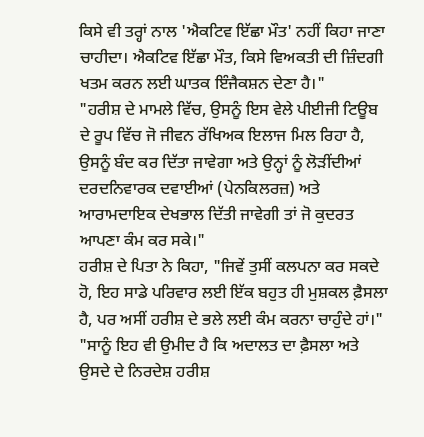ਕਿਸੇ ਵੀ ਤਰ੍ਹਾਂ ਨਾਲ 'ਐਕਟਿਵ ਇੱਛਾ ਮੌਤ' ਨਹੀਂ ਕਿਹਾ ਜਾਣਾ ਚਾਹੀਦਾ। ਐਕਟਿਵ ਇੱਛਾ ਮੌਤ, ਕਿਸੇ ਵਿਅਕਤੀ ਦੀ ਜ਼ਿੰਦਗੀ ਖਤਮ ਕਰਨ ਲਈ ਘਾਤਕ ਇੰਜੈਕਸ਼ਨ ਦੇਣਾ ਹੈ।"
"ਹਰੀਸ਼ ਦੇ ਮਾਮਲੇ ਵਿੱਚ, ਉਸਨੂੰ ਇਸ ਵੇਲੇ ਪੀਈਜੀ ਟਿਊਬ ਦੇ ਰੂਪ ਵਿੱਚ ਜੋ ਜੀਵਨ ਰੱਖਿਅਕ ਇਲਾਜ ਮਿਲ ਰਿਹਾ ਹੈ, ਉਸਨੂੰ ਬੰਦ ਕਰ ਦਿੱਤਾ ਜਾਵੇਗਾ ਅਤੇ ਉਨ੍ਹਾਂ ਨੂੰ ਲੋੜੀਂਦੀਆਂ ਦਰਦਨਿਵਾਰਕ ਦਵਾਈਆਂ (ਪੇਨਕਿਲਰਜ਼) ਅਤੇ ਆਰਾਮਦਾਇਕ ਦੇਖਭਾਲ ਦਿੱਤੀ ਜਾਵੇਗੀ ਤਾਂ ਜੋ ਕੁਦਰਤ ਆਪਣਾ ਕੰਮ ਕਰ ਸਕੇ।"
ਹਰੀਸ਼ ਦੇ ਪਿਤਾ ਨੇ ਕਿਹਾ, "ਜਿਵੇਂ ਤੁਸੀਂ ਕਲਪਨਾ ਕਰ ਸਕਦੇ ਹੋ, ਇਹ ਸਾਡੇ ਪਰਿਵਾਰ ਲਈ ਇੱਕ ਬਹੁਤ ਹੀ ਮੁਸ਼ਕਲ ਫ਼ੈਸਲਾ ਹੈ, ਪਰ ਅਸੀਂ ਹਰੀਸ਼ ਦੇ ਭਲੇ ਲਈ ਕੰਮ ਕਰਨਾ ਚਾਹੁੰਦੇ ਹਾਂ।"
"ਸਾਨੂੰ ਇਹ ਵੀ ਉਮੀਦ ਹੈ ਕਿ ਅਦਾਲਤ ਦਾ ਫ਼ੈਸਲਾ ਅਤੇ ਉਸਦੇ ਦੇ ਨਿਰਦੇਸ਼ ਹਰੀਸ਼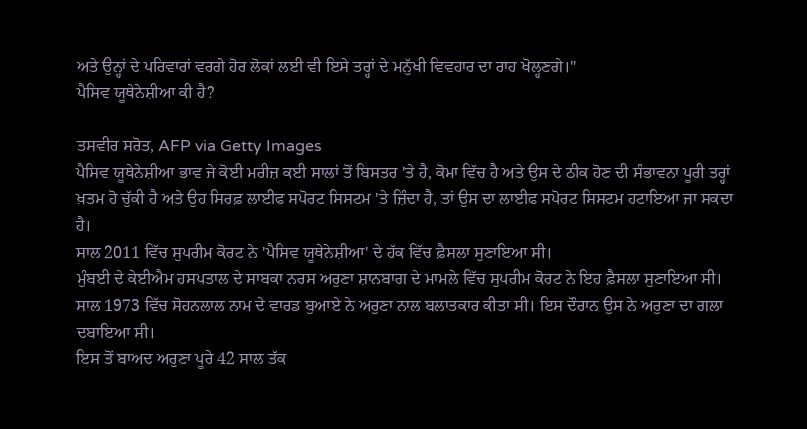ਅਤੇ ਉਨ੍ਹਾਂ ਦੇ ਪਰਿਵਾਰਾਂ ਵਰਗੇ ਹੋਰ ਲੋਕਾਂ ਲਈ ਵੀ ਇਸੇ ਤਰ੍ਹਾਂ ਦੇ ਮਨੁੱਖੀ ਵਿਵਹਾਰ ਦਾ ਰਾਹ ਖੋਲ੍ਹਣਗੇ।"
ਪੈਸਿਵ ਯੂਥੇਨੇਸ਼ੀਆ ਕੀ ਹੈ?

ਤਸਵੀਰ ਸਰੋਤ, AFP via Getty Images
ਪੈਸਿਵ ਯੂਥੇਨੇਸ਼ੀਆ ਭਾਵ ਜੇ ਕੋਈ ਮਰੀਜ਼ ਕਈ ਸਾਲਾਂ ਤੋਂ ਬਿਸਤਰ 'ਤੇ ਹੈ, ਕੋਮਾ ਵਿੱਚ ਹੈ ਅਤੇ ਉਸ ਦੇ ਠੀਕ ਹੋਣ ਦੀ ਸੰਭਾਵਨਾ ਪੂਰੀ ਤਰ੍ਹਾਂ ਖ਼ਤਮ ਹੋ ਚੁੱਕੀ ਹੈ ਅਤੇ ਉਹ ਸਿਰਫ਼ ਲਾਈਫ ਸਪੋਰਟ ਸਿਸਟਮ 'ਤੇ ਜ਼ਿੰਦਾ ਹੈ, ਤਾਂ ਉਸ ਦਾ ਲਾਈਫ ਸਪੋਰਟ ਸਿਸਟਮ ਹਟਾਇਆ ਜਾ ਸਕਦਾ ਹੈ।
ਸਾਲ 2011 ਵਿੱਚ ਸੁਪਰੀਮ ਕੋਰਟ ਨੇ 'ਪੈਸਿਵ ਯੂਥੇਨੇਸ਼ੀਆ' ਦੇ ਹੱਕ ਵਿੱਚ ਫ਼ੈਸਲਾ ਸੁਣਾਇਆ ਸੀ।
ਮੁੰਬਈ ਦੇ ਕੇਈਐਮ ਹਸਪਤਾਲ ਦੇ ਸਾਬਕਾ ਨਰਸ ਅਰੁਣਾ ਸ਼ਾਨਬਾਗ ਦੇ ਮਾਮਲੇ ਵਿੱਚ ਸੁਪਰੀਮ ਕੋਰਟ ਨੇ ਇਹ ਫ਼ੈਸਲਾ ਸੁਣਾਇਆ ਸੀ। ਸਾਲ 1973 ਵਿੱਚ ਸੋਹਨਲਾਲ ਨਾਮ ਦੇ ਵਾਰਡ ਬੁਆਏ ਨੇ ਅਰੁਣਾ ਨਾਲ ਬਲਾਤਕਾਰ ਕੀਤਾ ਸੀ। ਇਸ ਦੌਰਾਨ ਉਸ ਨੇ ਅਰੁਣਾ ਦਾ ਗਲਾ ਦਬਾਇਆ ਸੀ।
ਇਸ ਤੋਂ ਬਾਅਦ ਅਰੁਣਾ ਪੂਰੇ 42 ਸਾਲ ਤੱਕ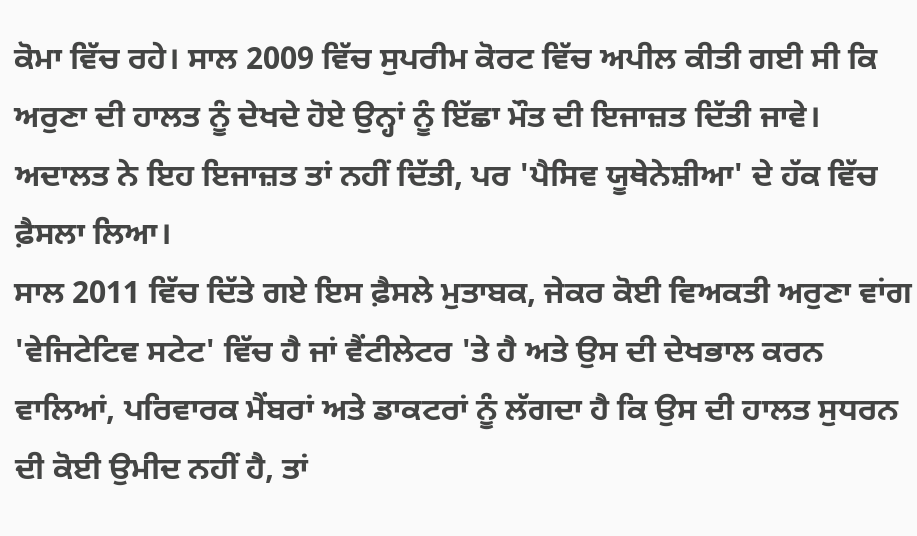ਕੋਮਾ ਵਿੱਚ ਰਹੇ। ਸਾਲ 2009 ਵਿੱਚ ਸੁਪਰੀਮ ਕੋਰਟ ਵਿੱਚ ਅਪੀਲ ਕੀਤੀ ਗਈ ਸੀ ਕਿ ਅਰੁਣਾ ਦੀ ਹਾਲਤ ਨੂੰ ਦੇਖਦੇ ਹੋਏ ਉਨ੍ਹਾਂ ਨੂੰ ਇੱਛਾ ਮੌਤ ਦੀ ਇਜਾਜ਼ਤ ਦਿੱਤੀ ਜਾਵੇ।
ਅਦਾਲਤ ਨੇ ਇਹ ਇਜਾਜ਼ਤ ਤਾਂ ਨਹੀਂ ਦਿੱਤੀ, ਪਰ 'ਪੈਸਿਵ ਯੂਥੇਨੇਸ਼ੀਆ' ਦੇ ਹੱਕ ਵਿੱਚ ਫ਼ੈਸਲਾ ਲਿਆ।
ਸਾਲ 2011 ਵਿੱਚ ਦਿੱਤੇ ਗਏ ਇਸ ਫ਼ੈਸਲੇ ਮੁਤਾਬਕ, ਜੇਕਰ ਕੋਈ ਵਿਅਕਤੀ ਅਰੁਣਾ ਵਾਂਗ 'ਵੇਜਿਟੇਟਿਵ ਸਟੇਟ' ਵਿੱਚ ਹੈ ਜਾਂ ਵੈਂਟੀਲੇਟਰ 'ਤੇ ਹੈ ਅਤੇ ਉਸ ਦੀ ਦੇਖਭਾਲ ਕਰਨ ਵਾਲਿਆਂ, ਪਰਿਵਾਰਕ ਮੈਂਬਰਾਂ ਅਤੇ ਡਾਕਟਰਾਂ ਨੂੰ ਲੱਗਦਾ ਹੈ ਕਿ ਉਸ ਦੀ ਹਾਲਤ ਸੁਧਰਨ ਦੀ ਕੋਈ ਉਮੀਦ ਨਹੀਂ ਹੈ, ਤਾਂ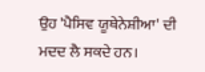ਉਹ 'ਪੈਸਿਵ ਯੂਥੇਨੇਸ਼ੀਆ' ਦੀ ਮਦਦ ਲੈ ਸਕਦੇ ਹਨ।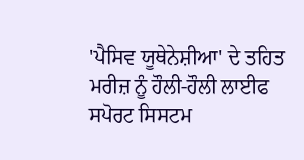'ਪੈਸਿਵ ਯੂਥੇਨੇਸ਼ੀਆ' ਦੇ ਤਹਿਤ ਮਰੀਜ਼ ਨੂੰ ਹੌਲੀ-ਹੌਲੀ ਲਾਈਫ ਸਪੋਰਟ ਸਿਸਟਮ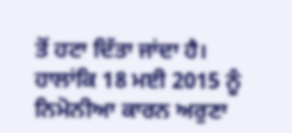ਤੋਂ ਹਟਾ ਦਿੱਤਾ ਜਾਂਦਾ ਹੈ।
ਹਾਲਾਂਕਿ 18 ਮਈ 2015 ਨੂੰ ਨਿਮੋਨੀਆ ਕਾਰਨ ਅਰੁਣਾ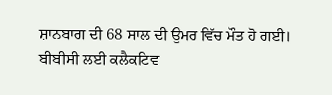ਸ਼ਾਨਬਾਗ ਦੀ 68 ਸਾਲ ਦੀ ਉਮਰ ਵਿੱਚ ਮੌਤ ਹੋ ਗਈ।
ਬੀਬੀਸੀ ਲਈ ਕਲੈਕਟਿਵ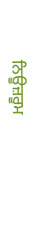ਨਿਊਜ਼ਰੂਮ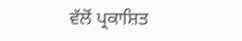ਵੱਲੋਂ ਪ੍ਰਕਾਸ਼ਿਤ